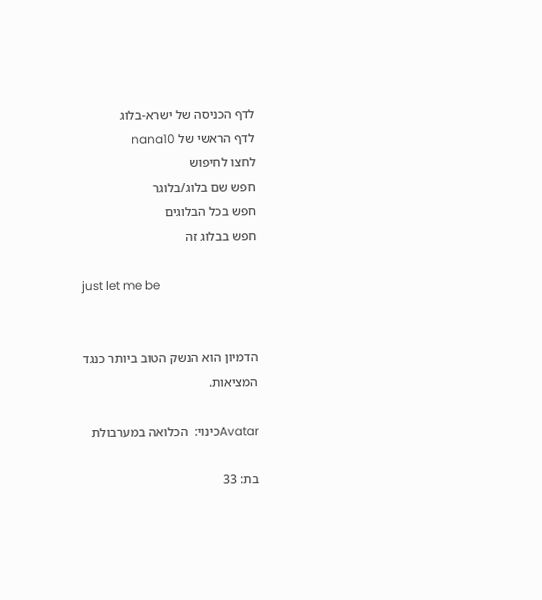לדף הכניסה של ישרא-בלוג
לדף הראשי של nana10
לחצו לחיפוש
חפש שם בלוג/בלוגר
חפש בכל הבלוגים
חפש בבלוג זה

just let me be


הדמיון הוא הנשק הטוב ביותר כנגד המציאות.

Avatarכינוי:  הכלואה במערבולת

בת: 33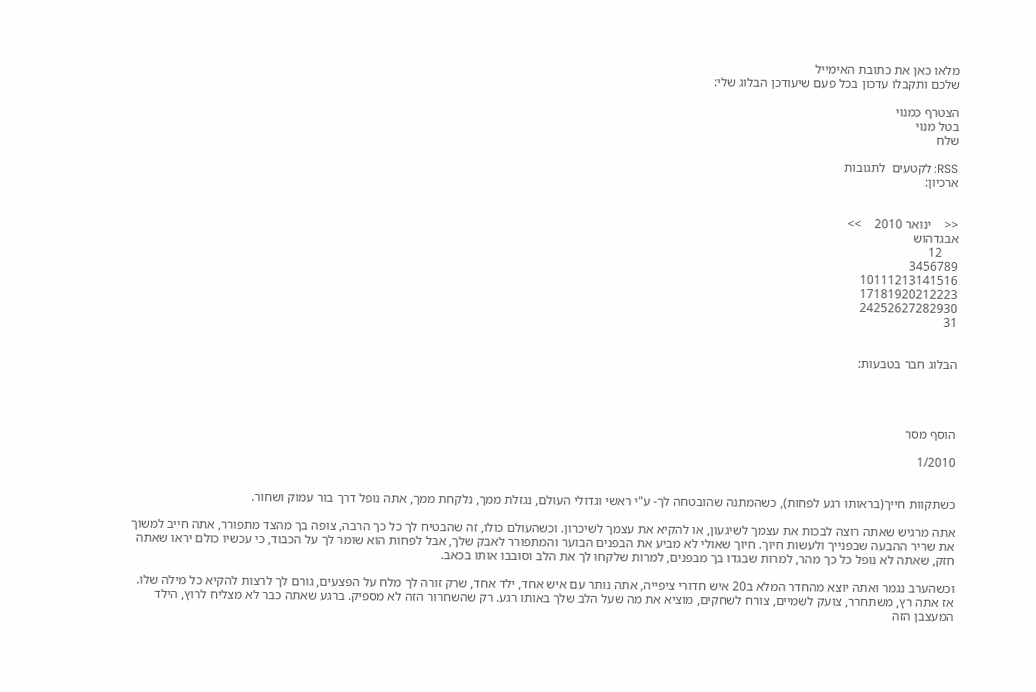מלאו כאן את כתובת האימייל
שלכם ותקבלו עדכון בכל פעם שיעודכן הבלוג שלי:

הצטרף כמנוי
בטל מנוי
שלח

RSS: לקטעים  לתגובות
ארכיון:


<<    ינואר 2010    >>
אבגדהוש
     12
3456789
10111213141516
17181920212223
24252627282930
31


הבלוג חבר בטבעות:




הוסף מסר

1/2010


כשתקוות חייך(בראותו רגע לפחות), כשהמתנה שהובטחה לך- ע"י ראשי וגדולי העולם, נגזלת ממך, נלקחת ממך, אתה נופל דרך בור עמוק ושחור.

אתה מרגיש שאתה רוצה לבכות את עצמך לשיגעון, או להקיא את עצמך לשיכרון. וכשהעולם כולו, זה שהבטיח לך כל כך הרבה, צופה בך מהצד מתפורר, אתה חייב למשוך את שריר ההבעה שבפנייך ולעשות חיוך. חיוך שאולי לא מביע את הבפנים הבוער והמתפורר לאבק שלך, אבל לפחות הוא שומר לך על הכבוד, כי עכשיו כולם יראו שאתה חזק, שאתה לא נופל כל כך מהר, למרות שבגדו בך מבפנים, למרות שלקחו לך את הלב וסובבו אותו בכאב.

וכשהערב נגמר ואתה יוצא מהחדר המלא ב20 איש חדורי ציפייה, אתה נותר עם איש אחד, ילד אחד, שרק זורה לך מלח על הפצעים, גורם לך לרצות להקיא כל מילה שלו. אז אתה רץ, משתחרר, צועק לשמיים, צורח לשחקים, מוציא את מה שעל הלב שלך באותו רגע. רק שהשחרור הזה לא מספיק. ברגע שאתה כבר לא מצליח לרוץ, הילד המעצבן הזה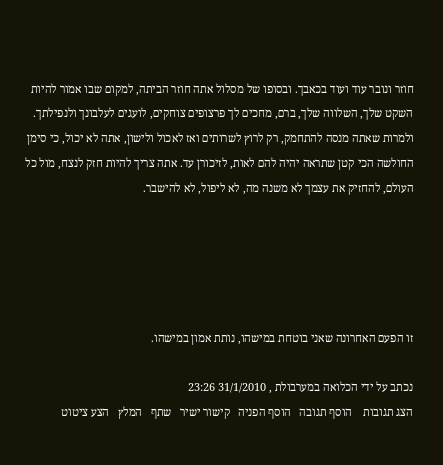חוזר ונובר עוד ועוד בכאבך. ובסופו של מסלול אתה חוזר הביתה, למקום שבו אמור להיות השקט שלך, השלווה שלך, ברם, מחכים לך פרצופים צוחקים, לועגים לעלבונך ולנפילתך. ולמרות שאתה מנסה להתחמק, רק לרוץ לשרותים ואז לאכול ולישון, אתה לא יכול, כי סימן החולשה הכי קטן שתראה יהיה להם לאות, לזיכורן עד. אתה צריך להיות חזק לנצח, מול כל העולם, להחזיק את עצמך לא משנה מה, לא ליפול, לא להישבר.





זו הפעם האחרונה שאני בוטחת במישהו, נותת אמון במישהו.

נכתב על ידי הכלואה במערבולת , 31/1/2010 23:26
הצג תגובות    הוסף תגובה   הוסף הפניה   קישור ישיר   שתף   המלץ   הצע ציטוט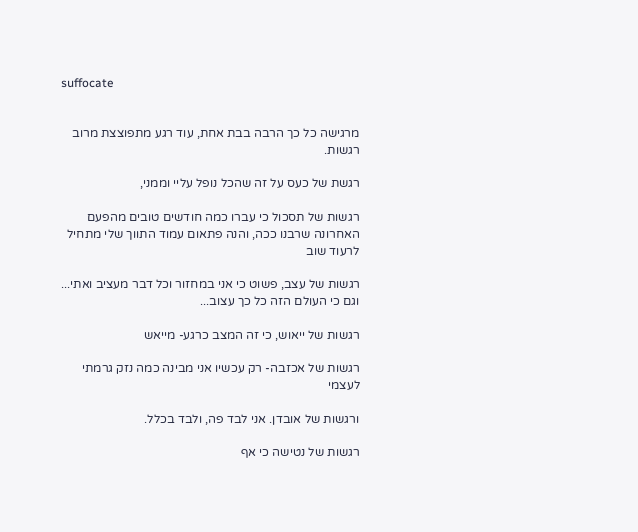suffocate


מרגישה כל כך הרבה בבת אחת, עוד רגע מתפוצצת מרוב רגשות.

רגשת של כעס על זה שהכל נופל עליי וממני,

רגשות של תסכול כי עברו כמה חודשים טובים מהפעם האחרונה שרבנו ככה, והנה פתאום עמוד התווך שלי מתחיל לרעוד שוב

רגשות של עצב, פשוט כי אני במחזור וכל דבר מעציב ואתי... וגם כי העולם הזה כל כך עצוב...

רגשות של ייאוש, כי זה המצב כרגע- מייאש

רגשות של אכזבה- רק עכשיו אני מבינה כמה נזק גרמתי לעצמי

ורגשות של אובדן. אני לבד פה, ולבד בכלל.

רגשות של נטישה כי אף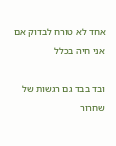אחד לא טורח לבדוק אם אני חיה בכלל

ובד בבד גם רגשות של שחרור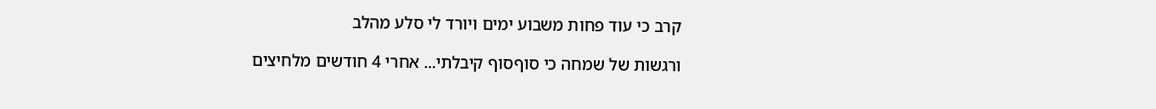קרב כי עוד פחות משבוע ימים ויורד לי סלע מהלב

ורגשות של שמחה כי סוףסוף קיבלתי... אחרי 4 חודשים מלחיצים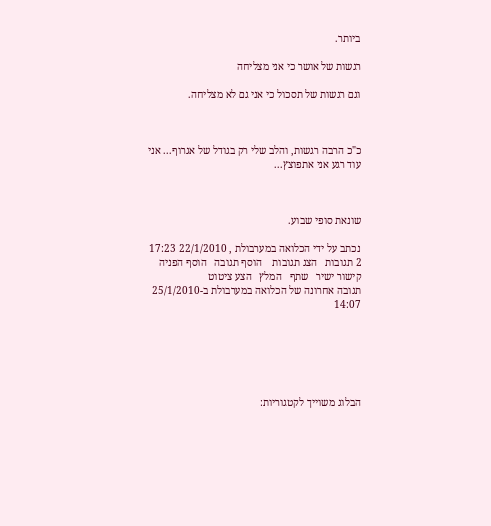ביותר.

רגשות של אושר כי אני מצליחה

וגם רגשות של תסכול כי אני גם לא מצליחה.



כ"כ הרבה רגשות, והלב שלי רק בגודל של אגרוף... אני עוד רגע אני אתפוצץ...



שונאת סופי שבוע.

נכתב על ידי הכלואה במערבולת , 22/1/2010 17:23
2 תגובות   הצג תגובות    הוסף תגובה   הוסף הפניה   קישור ישיר   שתף   המלץ   הצע ציטוט
תגובה אחרונה של הכלואה במערבולת ב-25/1/2010 14:07






הבלוג משוייך לקטגוריות: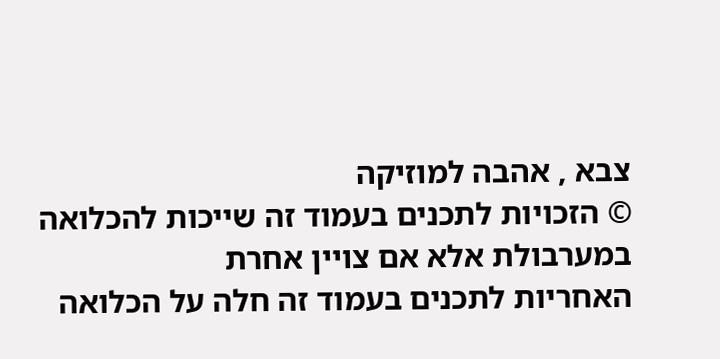צבא , אהבה למוזיקה
© הזכויות לתכנים בעמוד זה שייכות להכלואה במערבולת אלא אם צויין אחרת
האחריות לתכנים בעמוד זה חלה על הכלואה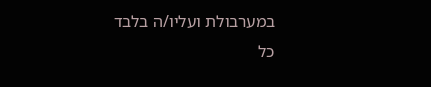במערבולת ועליו/ה בלבד
כל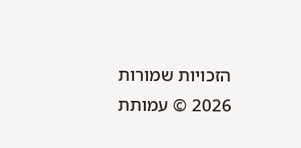הזכויות שמורות 2026 © עמותת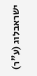ישראבלוג (ע"ר)